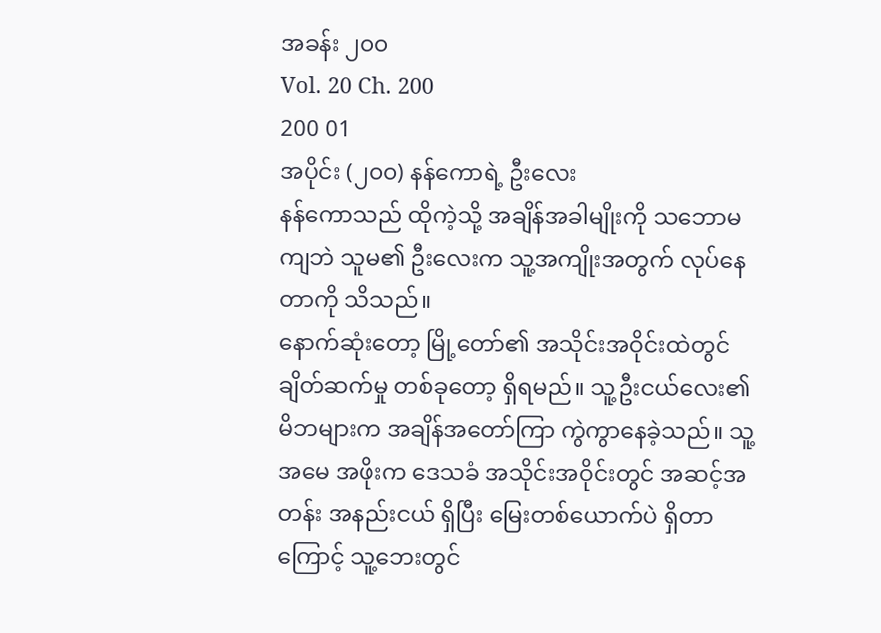အခန်း ၂၀၀
Vol. 20 Ch. 200
200 01
အပိုင်း (၂၀၀) နန်ကောရဲ့ ဦးလေး
နန်ကောသည် ထိုကဲ့သို့ အချိန်အခါမျိုးကို သဘောမကျဘဲ သူမ၏ ဦးလေးက သူ့အကျိုးအတွက် လုပ်နေတာကို သိသည်။
နောက်ဆုံးတော့ မြို့တော်၏ အသိုင်းအဝိုင်းထဲတွင် ချိတ်ဆက်မှု တစ်ခုတော့ ရှိရမည်။ သူ့ဦးငယ်လေး၏ မိဘများက အချိန်အတော်ကြာ ကွဲကွာနေခဲ့သည်။ သူ့အမေ အဖိုးက ဒေသခံ အသိုင်းအဝိုင်းတွင် အဆင့်အတန်း အနည်းငယ် ရှိပြီး မြေးတစ်ယောက်ပဲ ရှိတာကြောင့် သူ့ဘေးတွင်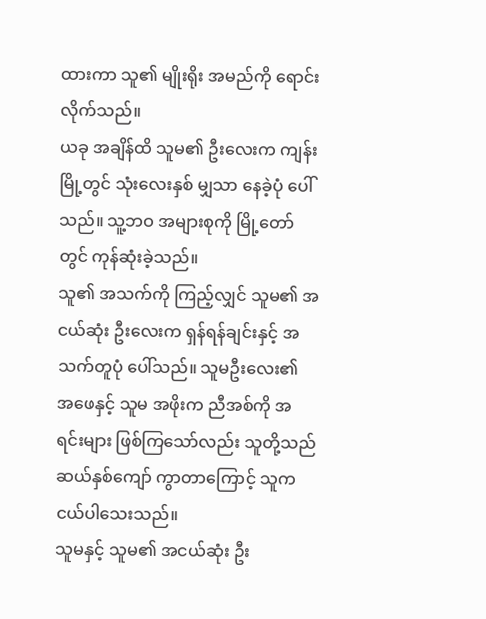ထားကာ သူ၏ မျိုးရိုး အမည်ကို ရောင်းလိုက်သည်။
ယခု အချိန်ထိ သူမ၏ ဦးလေးက ကျန်းမြို့တွင် သုံးလေးနှစ် မျှသာ နေခဲ့ပုံ ပေါ်သည်။ သူ့ဘဝ အများစုကို မြို့တော်တွင် ကုန်ဆုံးခဲ့သည်။
သူ၏ အသက်ကို ကြည့်လျှင် သူမ၏ အငယ်ဆုံး ဦးလေးက ရှန်ရန်ချင်းနှင့် အသက်တူပုံ ပေါ်သည်။ သူမဦးလေး၏ အဖေနှင့် သူမ အဖိုးက ညီအစ်ကို အရင်းများ ဖြစ်ကြသော်လည်း သူတို့သည် ဆယ်နှစ်ကျော် ကွာတာကြောင့် သူက ငယ်ပါသေးသည်။
သူမနှင့် သူမ၏ အငယ်ဆုံး ဦး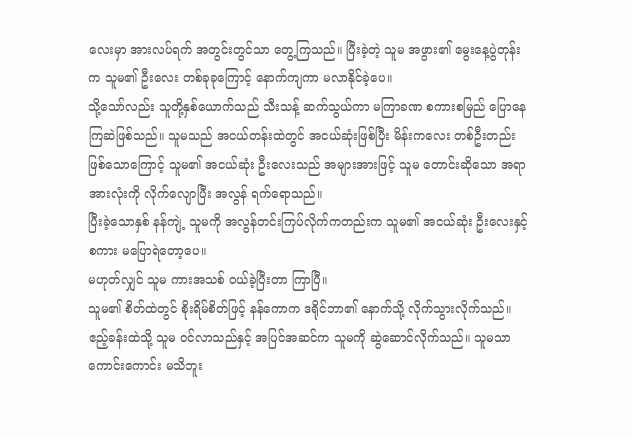လေးမှာ အားလပ်ရက် အတွင်းတွင်သာ တွေ့ကြသည်။ ပြီးခဲ့တဲ့ သူမ အဖွား၏ မွေးနေ့ပွဲတုန်းက သူမ၏ ဦးလေး တစ်ခုခုကြောင့် နောက်ကျကာ မလာနိုင်ခဲ့ပေ။
သို့သော်လည်း သူတို့နှစ်ယောက်သည် သီးသန့် ဆက်သွယ်ကာ မကြာခဏ စကားစမြည် ပြောနေကြဆဲဖြစ်သည်။ သူမသည် အငယ်တန်းထဲတွင် အငယ်ဆုံးဖြစ်ပြီး မိန်းကလေး တစ်ဦးတည်း ဖြစ်သောကြောင့် သူမ၏ အငယ်ဆုံး ဦးလေးသည် အများအားဖြင့် သူမ တောင်းဆိုသော အရာအားလုံးကို လိုက်လျောပြီး အလွန် ရက်ရောသည်။
ပြီးခဲ့သောနှစ် နန်ကျဲ့ သူမကို အလွန်တင်းကြပ်လိုက်ကတည်းက သူမ၏ အငယ်ဆုံး ဦးလေးနှင့် စကား မပြောရဲတော့ပေ။
မဟုတ်လျှင် သူမ ကားအသစ် ဝယ်ခဲ့ပြီးတာ ကြာပြီ။
သူမ၏ စိတ်ထဲတွင် စိုးရိမ်စိတ်ဖြင့် နန်ကောက ဒရိုင်ဘာ၏ နောက်သို့ လိုက်သွားလိုက်သည်။ ဧည့်ခန်းထဲသို့ သူမ ဝင်လာသည်နှင့် အပြင်အဆင်က သူမကို ဆွဲဆောင်လိုက်သည်။ သူမသာ ကောင်းကောင်း မသိဘူး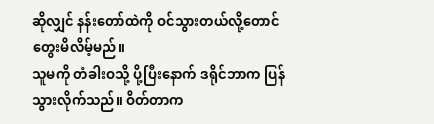ဆိုလျှင် နန်းတော်ထဲကို ဝင်သွားတယ်လို့တောင် တွေးမိလိမ့်မည်။
သူမကို တံခါးဝသို့ ပို့ပြီးနောက် ဒရိုင်ဘာက ပြန်သွားလိုက်သည်။ ဝိတ်တာက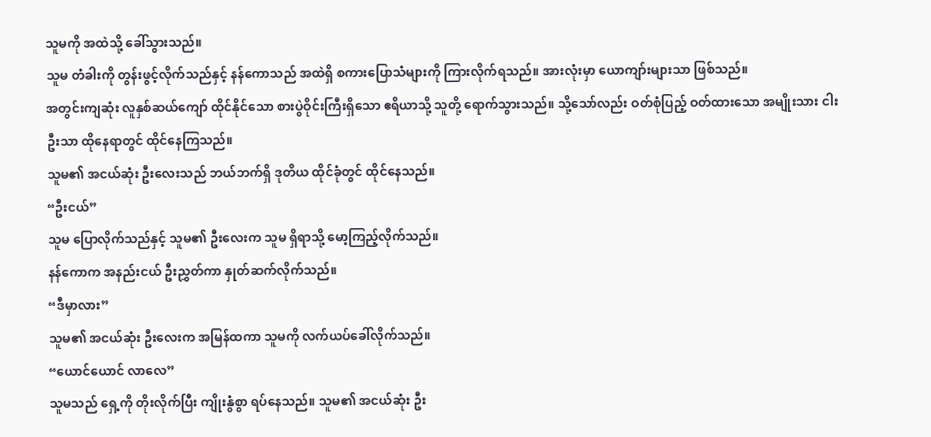သူမကို အထဲသို့ ခေါ်သွားသည်။
သူမ တံခါးကို တွန်းဖွင့်လိုက်သည်နှင့် နန်ကောသည် အထဲရှိ စကားပြောသံများကို ကြားလိုက်ရသည်။ အားလုံးမှာ ယောကျာ်းများသာ ဖြစ်သည်။
အတွင်းကျဆုံး လူနှစ်ဆယ်ကျော် ထိုင်နိုင်သော စားပွဲဝိုင်းကြီးရှိသော ဧရိယာသို့ သူတို့ ရောက်သွားသည်။ သို့သော်လည်း ဝတ်စုံပြည့် ဝတ်ထားသော အမျိုးသား ငါးဦးသာ ထိုနေရာတွင် ထိုင်နေကြသည်။
သူမ၏ အငယ်ဆုံး ဦးလေးသည် ဘယ်ဘက်ရှိ ဒုတိယ ထိုင်ခုံတွင် ထိုင်နေသည်။
“ဦးငယ်”
သူမ ပြောလိုက်သည်နှင့် သူမ၏ ဦးလေးက သူမ ရှိရာသို့ မော့ကြည့်လိုက်သည်။
နန်ကောက အနည်းငယ် ဦးညွှတ်ကာ နှုတ်ဆက်လိုက်သည်။
“ဒီမှာလား”
သူမ၏ အငယ်ဆုံး ဦးလေးက အမြန်ထကာ သူမကို လက်ယပ်ခေါ်လိုက်သည်။
“ယောင်ယောင် လာလေ”
သူမသည် ရှေ့ကို တိုးလိုက်ပြီး ကျိုးနွံစွာ ရပ်နေသည်။ သူမ၏ အငယ်ဆုံး ဦး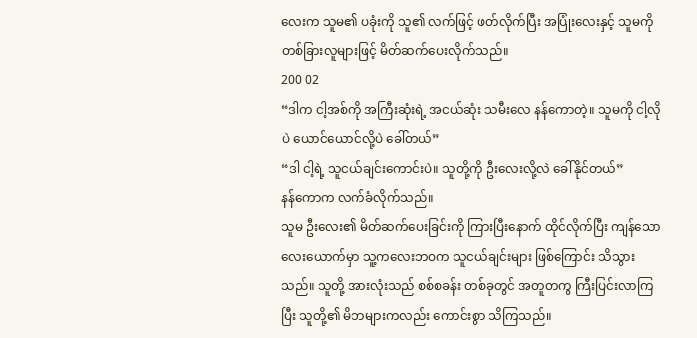လေးက သူမ၏ ပခုံးကို သူ၏ လက်ဖြင့် ဖတ်လိုက်ပြီး အပြုံးလေးနှင့် သူမကို တစ်ခြားလူများဖြင့် မိတ်ဆက်ပေးလိုက်သည်။
200 02
“ဒါက ငါ့အစ်ကို အကြီးဆုံးရဲ့ အငယ်ဆုံး သမီးလေ နန်ကောတဲ့။ သူမကို ငါ့လိုပဲ ယောင်ယောင်လို့ပဲ ခေါ်တယ်”
“ဒါ ငါ့ရဲ့ သူငယ်ချင်းကောင်းပဲ။ သူတို့ကို ဦးလေးလို့လဲ ခေါ်နိုင်တယ်”
နန်ကောက လက်ခံလိုက်သည်။
သူမ ဦးလေး၏ မိတ်ဆက်ပေးခြင်းကို ကြားပြီးနောက် ထိုင်လိုက်ပြီး ကျန်သော လေးယောက်မှာ သူ့ကလေးဘဝက သူငယ်ချင်းများ ဖြစ်ကြောင်း သိသွားသည်။ သူတို့ အားလုံးသည် စစ်စခန်း တစ်ခုတွင် အတူတကွ ကြီးပြင်းလာကြပြီး သူတို့၏ မိဘများကလည်း ကောင်းစွာ သိကြသည်။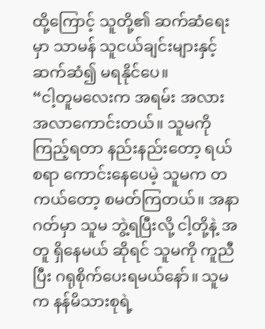ထို့ကြောင့် သူတို့၏ ဆက်ဆံရေးမှာ သာမန် သူငယ်ချင်းများနှင့် ဆက်ဆံ၍ မရနိုင်ပေ။
“ငါ့တူမလေးက အရမ်း အလားအလာကောင်းတယ်။ သူမကို ကြည့်ရတာ နည်းနည်းတော့ ရယ်စရာ ကောင်းနေပေမဲ့ သူမက တကယ်တော့ စမတ်ကြတယ်။ အနာဂတ်မှာ သူမ ဘွဲ့ရပြီးလို့ ငါ့တို့နဲ့ အတူ ရှိနေမယ် ဆိုရင် သူမကို ကူညီပြီး ဂရုစိုက်ပေးရမယ်နော်။ သူမက နန်မိသားစုရဲ့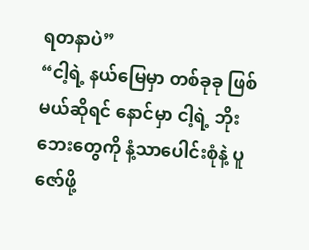ရတနာပဲ”
“ငါ့ရဲ့ နယ်မြေမှာ တစ်ခုခု ဖြစ်မယ်ဆိုရင် နောင်မှာ ငါ့ရဲ့ ဘိုးဘေးတွေကို နံ့သာပေါင်းစုံနဲ့ ပူဇော်ဖို့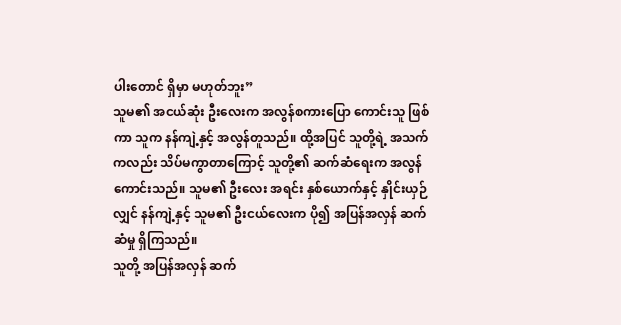ပါးတောင် ရှိမှာ မဟုတ်ဘူး”
သူမ၏ အငယ်ဆုံး ဦးလေးက အလွန်စကားပြော ကောင်းသူ ဖြစ်ကာ သူက နန်ကျဲ့နှင့် အလွန်တူသည်။ ထို့အပြင် သူတို့ရဲ့ အသက်ကလည်း သိပ်မကွာတာကြောင့် သူတို့၏ ဆက်ဆံရေးက အလွန်ကောင်းသည်။ သူမ၏ ဦးလေး အရင်း နှစ်ယောက်နှင့် နှိုင်းယှဉ်လျှင် နန်ကျဲ့နှင့် သူမ၏ ဦးငယ်လေးက ပို၍ အပြန်အလှန် ဆက်ဆံမှု ရှိကြသည်။
သူတို့ အပြန်အလှန် ဆက်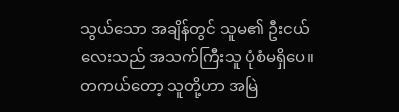သွယ်သော အချိန်တွင် သူမ၏ ဦးငယ်လေးသည် အသက်ကြီးသူ ပုံစံမရှိပေ။ တကယ်တော့ သူတို့ဟာ အမြဲ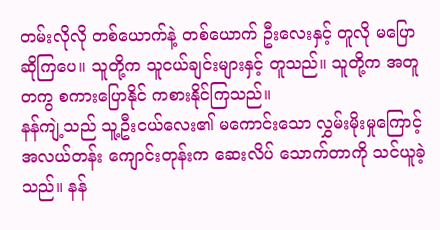တမ်းလိုလို တစ်ယောက်နဲ့ တစ်ယောက် ဦးလေးနှင့် တူလို မပြောဆိုကြပေ။ သူတို့က သူငယ်ချင်းများနှင့် တူသည်။ သူတို့က အတူတကွ စကားပြောနိုင် ကစားနိုင်ကြသည်။
နန်ကျဲ့သည် သူ့ဦးငယ်လေး၏ မကောင်းသော လွှမ်းမိုးမှုကြောင့် အလယ်တန်း ကျောင်းတုန်းက ဆေးလိပ် သောက်တာကို သင်ယူခဲ့သည်။ နန်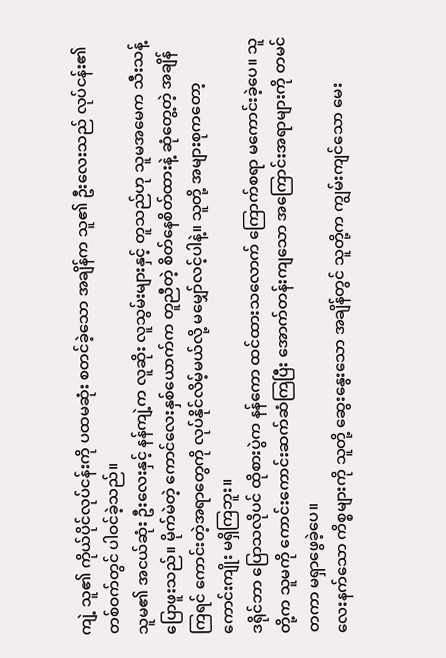ကျဲ့ သူ၏ ကိုယ်ပိုင်လုပ်ငန်းကို ပထမဆုံး စတင်ခဲ့သော အချိန်က သူ၏ ဦးလေးသည် လုပ်ငန်း၏ တစ်ဝက်တွင် ပါဝင်ခဲ့သည်။
သူမ၏ အငယ်ဆုံး ဦးလေးနှင့် နန်ကျဲ့က လူဆိုး လူသွမ်းများနှင့် တူသည်ဟု သူမအမေက သီးသန့်ပြောဖူးသည်။ မိုက်မဲတဲ့ ကောင်လေးနှစ်ယောက်က တူညီတဲ့ စိတ်နေစိတ်ထားနဲ့ ဆုံတွေ့တဲ့ အချိန်ကြရင် ကောင်းတဲ့အရာတွေကို လုပ်နိုင်လိမ့်မယ်လို့ မမျှော်လင့်ပါနဲ့။ သူတို့ အများစုကတော့ ကောင်းကျိုး မရှိကြဘူး။
ဒရိုင်ဘာ ပြောသလိုပင် ထိုစားပွဲက နန်ကော ထင်ထားသလောက် ကြောက်စရာ မကောင်းခဲ့ပေ။ သူတို့က သူမကို ကောင်းကောင်းဆက်ဆံကြပြီး အောက်တန်းကျသော အကြောင်းအရာများကို တမင်တကာ မရှာဖွေခဲ့ပေ။
လေးနက်သော ကိစ္စများကို သူတို့ ဆွေးနွေးသော အချိန်တွင် သူတို့က ကျွမ်းကျင်သော မေး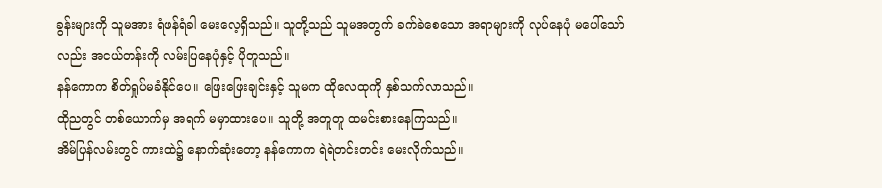ခွန်းများကို သူမအား ရံဖန်ရံခါ မေးလေ့ရှိသည်။ သူတို့သည် သူမအတွက် ခက်ခဲစေသော အရာများကို လုပ်နေပုံ မပေါ်သော်လည်း အငယ်တန်းကို လမ်းပြနေပုံနှင့် ပိုတူသည်။
နန်ကောက စိတ်ရှုပ်မခံနိုင်ပေ။ ဖြေးဖြေးချင်းနှင့် သူမက ထိုလေထုကို နှစ်သက်လာသည်။
ထိုညတွင် တစ်ယောက်မှ အရက် မမှာထားပေ။ သူတို့ အတူတူ ထမင်းစားနေကြသည်။
အိမ်ပြန်လမ်းတွင် ကားထဲ၌ နောက်ဆုံးတော့ နန်ကောက ရဲရဲတင်းတင်း မေးလိုက်သည်။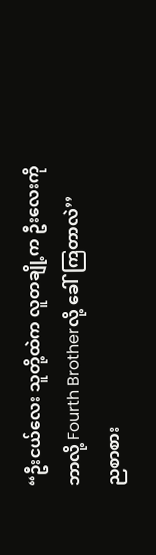“ဦးငယ်လေး သူတို့ထဲက လူတချို့က ဦးလေးကို ဘာလို့ Fourth Brotherလို့ ခေါ်ကြတာလဲ’’
ညစာစား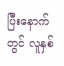ပြီးနောက်တွင် လူနှစ်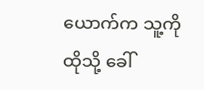ယောက်က သူ့ကို ထိုသို့ ခေါ်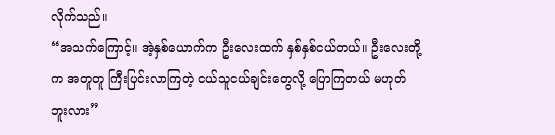လိုက်သည်။
“အသက်ကြောင့်။ အဲ့နှစ်ယောက်က ဦးလေးထက် နှစ်နှစ်ငယ်တယ်။ ဦးလေးတို့က အတူတူ ကြီးပြင်းလာကြတဲ့ ငယ်သူငယ်ချင်းတွေလို့ ပြောကြတယ် မဟုတ်ဘူးလား”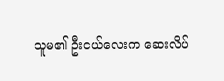သူမ၏ ဦးငယ်လေးက ဆေးလိပ်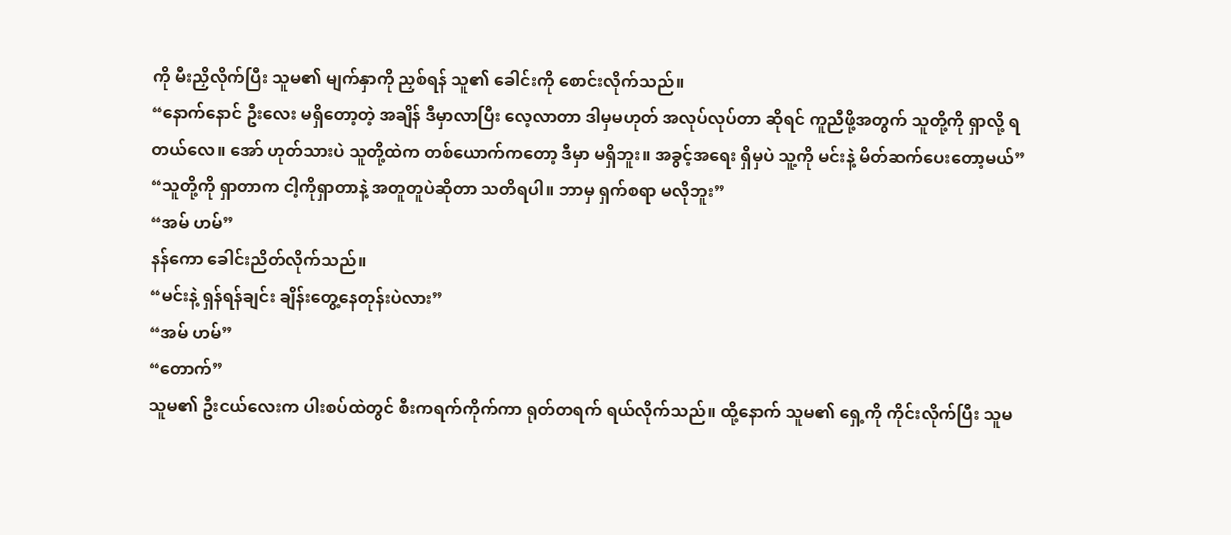ကို မီးညှိလိုက်ပြီး သူမ၏ မျက်နှာကို ညှစ်ရန် သူ၏ ခေါင်းကို စောင်းလိုက်သည်။
“နောက်နောင် ဦးလေး မရှိတော့တဲ့ အချိန် ဒီမှာလာပြီး လေ့လာတာ ဒါမှမဟုတ် အလုပ်လုပ်တာ ဆိုရင် ကူညီဖို့အတွက် သူတို့ကို ရှာလို့ ရတယ်လေ။ အော် ဟုတ်သားပဲ သူတို့ထဲက တစ်ယောက်ကတော့ ဒီမှာ မရှိဘူး။ အခွင့်အရေး ရှိမှပဲ သူ့ကို မင်းနဲ့ မိတ်ဆက်ပေးတော့မယ်”
“သူတို့ကို ရှာတာက ငါ့ကိုရှာတာနဲ့ အတူတူပဲဆိုတာ သတိရပါ။ ဘာမှ ရှက်စရာ မလိုဘူး”
“အမ် ဟမ်”
နန်ကော ခေါင်းညိတ်လိုက်သည်။
“မင်းနဲ့ ရှန်ရန်ချင်း ချိန်းတွေ့နေတုန်းပဲလား”
“အမ် ဟမ်”
“တောက်”
သူမ၏ ဦးငယ်လေးက ပါးစပ်ထဲတွင် စီးကရက်ကိုက်ကာ ရုတ်တရက် ရယ်လိုက်သည်။ ထို့နောက် သူမ၏ ရှေ့ကို ကိုင်းလိုက်ပြီး သူမ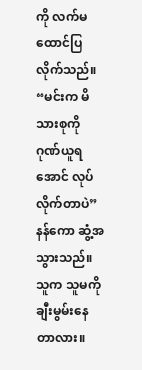ကို လက်မ ထောင်ပြလိုက်သည်။
“မင်းက မိသားစုကို ဂုဏ်ယူရအောင် လုပ်လိုက်တာပဲ”
နန်ကော ဆွံ့အ သွားသည်။ သူက သူမကို ချီးမွမ်းနေတာလား။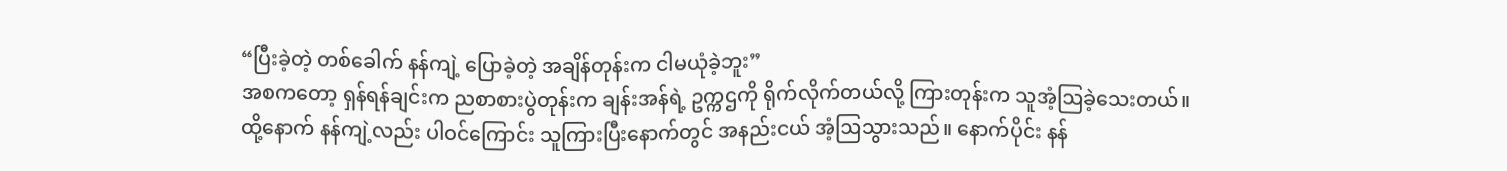“ပြီးခဲ့တဲ့ တစ်ခေါက် နန်ကျဲ့ ပြောခဲ့တဲ့ အချိန်တုန်းက ငါမယုံခဲ့ဘူး”
အစကတော့ ရှန်ရန်ချင်းက ညစာစားပွဲတုန်းက ချန်းအန်ရဲ့ ဥက္ကဌကို ရိုက်လိုက်တယ်လို့ ကြားတုန်းက သူအံ့ဩခဲ့သေးတယ်။ ထို့နောက် နန်ကျဲ့လည်း ပါဝင်ကြောင်း သူကြားပြီးနောက်တွင် အနည်းငယ် အံ့ဩသွားသည်။ နောက်ပိုင်း နန်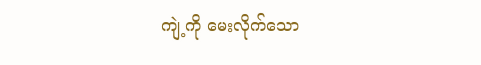ကျဲ့ကို မေးလိုက်သော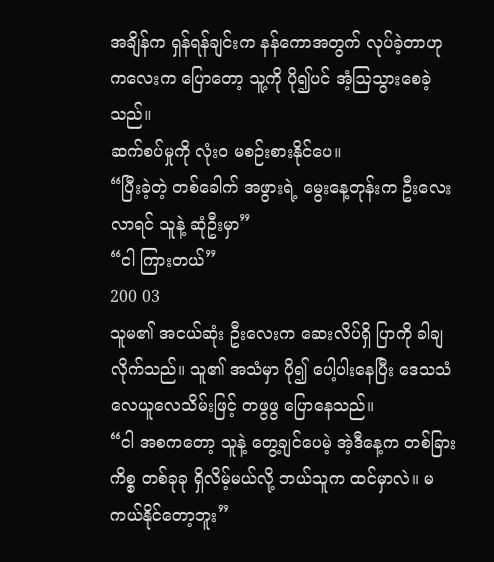အချိန်က ရှန်ရန်ချင်းက နန်ကောအတွက် လုပ်ခဲ့တာဟု ကလေးက ပြောတော့ သူ့ကို ပို၍ပင် အံ့ဩသွားစေခဲ့သည်။
ဆက်စပ်မှုကို လုံးဝ မစဉ်းစားနိုင်ပေ။
“ပြီးခဲ့တဲ့ တစ်ခေါက် အဖွားရဲ့ မွေးနေ့တုန်းက ဦးလေးလာရင် သူနဲ့ ဆုံဦးမှာ”
“ငါ ကြားတယ်”
200 03
သူမ၏ အငယ်ဆုံး ဦးလေးက ဆေးလိပ်ရှိ ပြာကို ခါချလိုက်သည်။ သူ၏ အသံမှာ ပို၍ ပေါ့ပါးနေပြီး ဒေသသံ လေယူလေသိမ်းဖြင့် တဖွဖွ ပြောနေသည်။
“ငါ အစကတော့ သူနဲ့ တွေ့ချင်ပေမဲ့ အဲ့ဒီနေ့က တစ်ခြား ကိစ္စ တစ်ခုခု ရှိလိမ့်မယ်လို့ ဘယ်သူက ထင်မှာလဲ။ မကယ်နိုင်တော့ဘူး”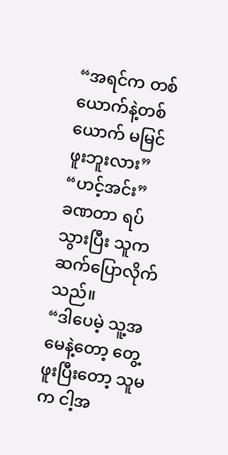“အရင်က တစ်ယောက်နဲ့တစ်ယောက် မမြင်ဖူးဘူးလား”
“ဟင့်အင်း”
ခဏတာ ရပ်သွားပြီး သူက ဆက်ပြောလိုက်သည်။
“ဒါပေမဲ့ သူ့အမေနဲ့တော့ တွေ့ဖူးပြီးတော့ သူမက ငါ့အ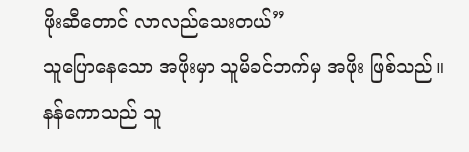ဖိုးဆီတောင် လာလည်သေးတယ်”
သူပြောနေသော အဖိုးမှာ သူမိခင်ဘက်မှ အဖိုး ဖြစ်သည်။
နန်ကောသည် သူ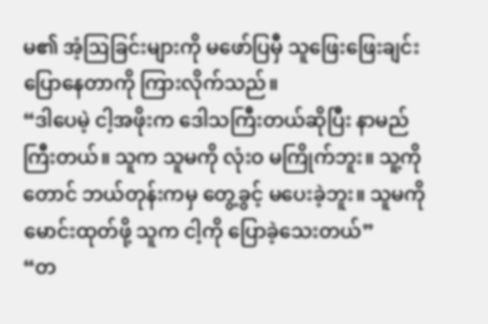မ၏ အံ့ဩခြင်းများကို မဖော်ပြမှီ သူဖြေးဖြေးချင်း ပြောနေတာကို ကြားလိုက်သည်။
“ဒါပေမဲ့ ငါ့အဖိုးက ဒေါသကြီးတယ်ဆိုပြီး နာမည်ကြီးတယ်။ သူက သူမကို လုံးဝ မကြိုက်ဘူး။ သူ့ကိုတောင် ဘယ်တုန်းကမှ တွေ့ခွင့် မပေးခဲ့ဘူး။ သူမကို မောင်းထုတ်ဖို့ သူက ငါ့ကို ပြောခဲ့သေးတယ်”
“တ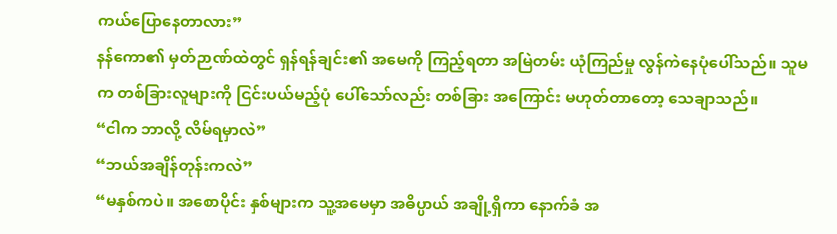ကယ်ပြောနေတာလား”
နန်ကော၏ မှတ်ဉာဏ်ထဲတွင် ရှန်ရန်ချင်း၏ အမေကို ကြည့်ရတာ အမြဲတမ်း ယုံကြည်မှု လွန်ကဲနေပုံပေါ်သည်။ သူမက တစ်ခြားလူများကို ငြင်းပယ်မည့်ပုံ ပေါ်သော်လည်း တစ်ခြား အကြောင်း မဟုတ်တာတော့ သေချာသည်။
“ငါက ဘာလို့ လိမ်ရမှာလဲ”
“ဘယ်အချိန်တုန်းကလဲ”
“မနှစ်ကပဲ။ အစောပိုင်း နှစ်များက သူ့အမေမှာ အဓိပ္ပာယ် အချို့ရှိကာ နောက်ခံ အ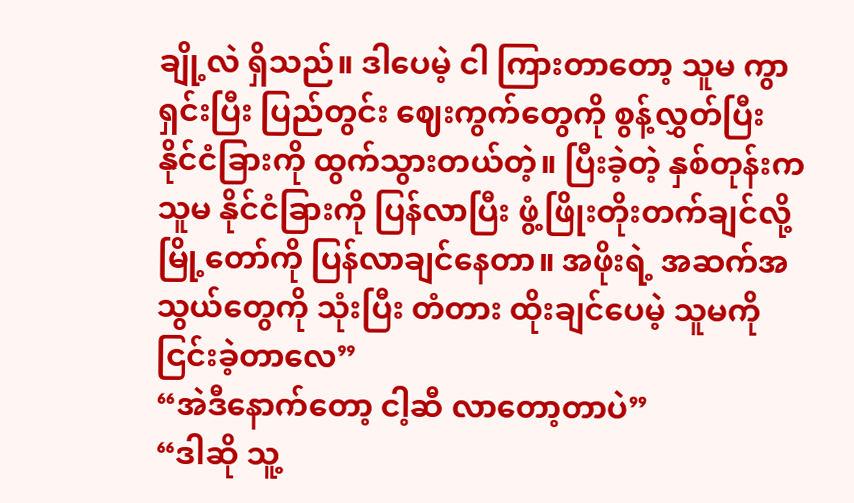ချို့လဲ ရှိသည်။ ဒါပေမဲ့ ငါ ကြားတာတော့ သူမ ကွာရှင်းပြီး ပြည်တွင်း ဈေးကွက်တွေကို စွန့်လွှတ်ပြီး နိုင်ငံခြားကို ထွက်သွားတယ်တဲ့။ ပြီးခဲ့တဲ့ နှစ်တုန်းက သူမ နိုင်ငံခြားကို ပြန်လာပြီး ဖွံ့ဖြိုးတိုးတက်ချင်လို့ မြို့တော်ကို ပြန်လာချင်နေတာ။ အဖိုးရဲ့ အဆက်အသွယ်တွေကို သုံးပြီး တံတား ထိုးချင်ပေမဲ့ သူမကို ငြင်းခဲ့တာလေ”
“အဲဒီနောက်တော့ ငါ့ဆီ လာတော့တာပဲ”
“ဒါဆို သူ့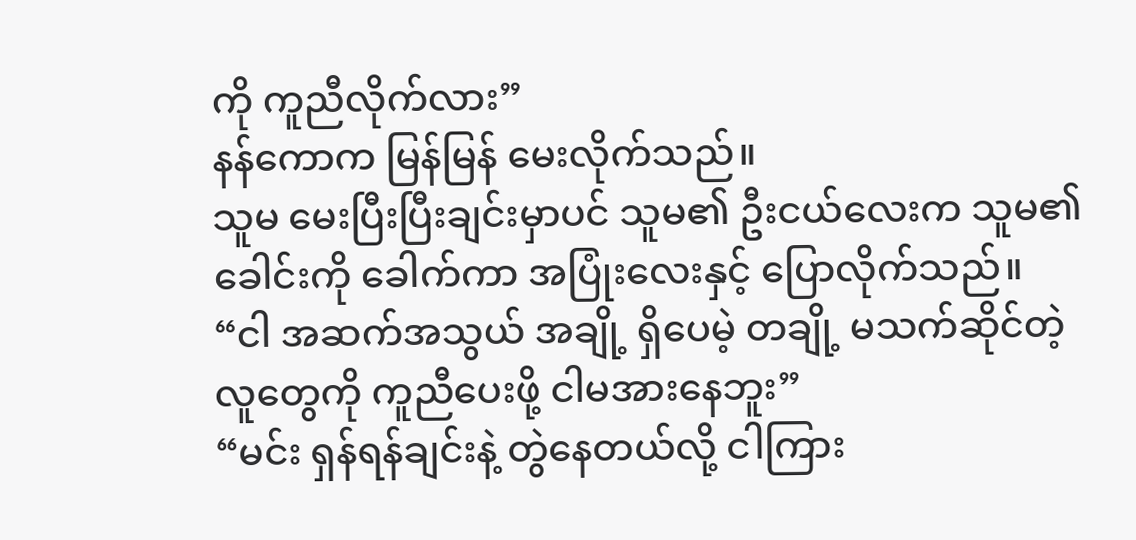ကို ကူညီလိုက်လား”
နန်ကောက မြန်မြန် မေးလိုက်သည်။
သူမ မေးပြီးပြီးချင်းမှာပင် သူမ၏ ဦးငယ်လေးက သူမ၏ ခေါင်းကို ခေါက်ကာ အပြုံးလေးနှင့် ပြောလိုက်သည်။
“ငါ အဆက်အသွယ် အချို့ ရှိပေမဲ့ တချို့ မသက်ဆိုင်တဲ့ လူတွေကို ကူညီပေးဖို့ ငါမအားနေဘူး”
“မင်း ရှန်ရန်ချင်းနဲ့ တွဲနေတယ်လို့ ငါကြား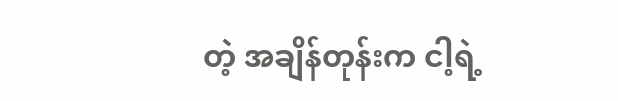တဲ့ အချိန်တုန်းက ငါ့ရဲ့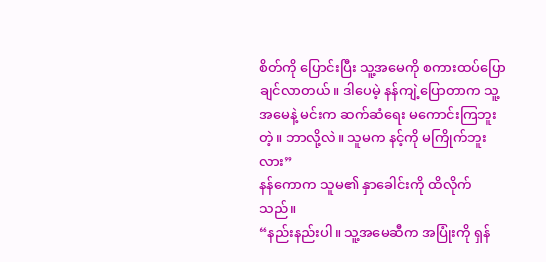စိတ်ကို ပြောင်းပြီး သူ့အမေကို စကားထပ်ပြောချင်လာတယ်။ ဒါပေမဲ့ နန်ကျဲ့ပြောတာက သူ့အမေနဲ့ မင်းက ဆက်ဆံရေး မကောင်းကြဘူးတဲ့။ ဘာလို့လဲ။ သူမက နင့်ကို မကြိုက်ဘူးလား”
နန်ကောက သူမ၏ နှာခေါင်းကို ထိလိုက်သည်။
“နည်းနည်းပါ။ သူ့အမေဆီက အပြုံးကို ရှန်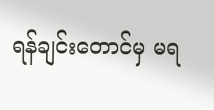ရန်ချင်းတောင်မှ မရ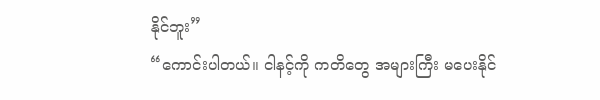နိုင်ဘူး”
“ကောင်းပါတယ်။ ငါနင့်ကို ကတိတွေ အများကြီး မပေးနိုင်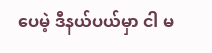ပေမဲ့ ဒီနယ်ပယ်မှာ ငါ မ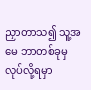ညှာတာသ၍ သူ့အမေ ဘာတစ်ခုမှ လုပ်လို့ရမှာ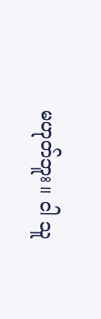မဟုတ်ဘူး။ ငါ သူ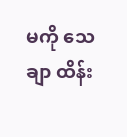မကို သေချာ ထိန်း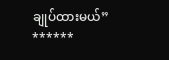ချုပ်ထားမယ်”
******